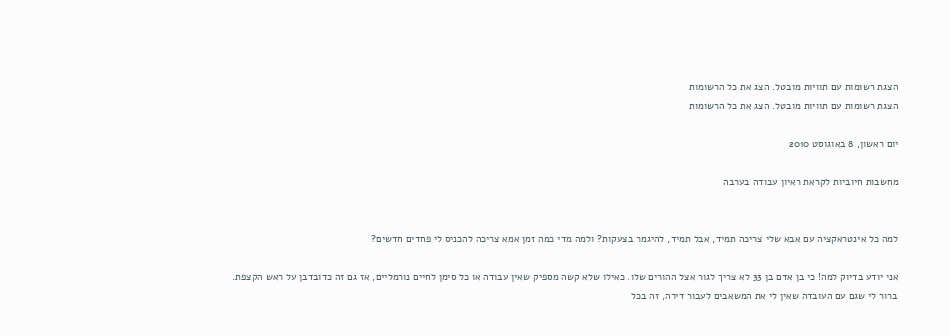הצגת רשומות עם תוויות מובטל. הצג את כל הרשומות
הצגת רשומות עם תוויות מובטל. הצג את כל הרשומות

יום ראשון, 8 באוגוסט 2010

מחשבות חיוביות לקראת ראיון עבודה בערבה


למה כל אינטראקציה עם אבא שלי צריכה תמיד, אבל תמיד, להיגמר בצעקות? ולמה מדי כמה זמן אמא צריכה להכניס לי פחדים חדשים?

אני יודע בדיוק למה! כי בן אדם בן 33 לא צריך לגור אצל ההורים שלו. כאילו שלא קשה מספיק שאין עבודה או כל סימן לחיים נורמליים, אז גם זה כדובדבן על ראש הקצפת. ברור לי שגם עם העובדה שאין לי את המשאבים לעבור דירה, זה בכל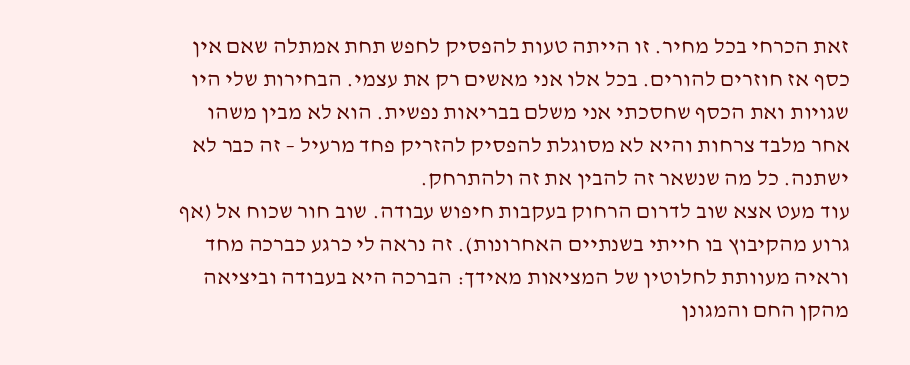זאת הכרחי בכל מחיר. זו הייתה טעות להפסיק לחפש תחת אמתלה שאם אין כסף אז חוזרים להורים. בכל אלו אני מאשים רק את עצמי. הבחירות שלי היו שגויות ואת הכסף שחסכתי אני משלם בבריאות נפשית. הוא לא מבין משהו אחר מלבד צרחות והיא לא מסוגלת להפסיק להזריק פחד מרעיל – זה כבר לא ישתנה. כל מה שנשאר זה להבין את זה ולהתרחק.
עוד מעט אצא שוב לדרום הרחוק בעקבות חיפוש עבודה. שוב חור שכוח אל (אף גרוע מהקיבוץ בו חייתי בשנתיים האחרונות). זה נראה לי כרגע כברכה מחד וראיה מעוותת לחלוטין של המציאות מאידך: הברכה היא בעבודה וביציאה מהקן החם והמגונן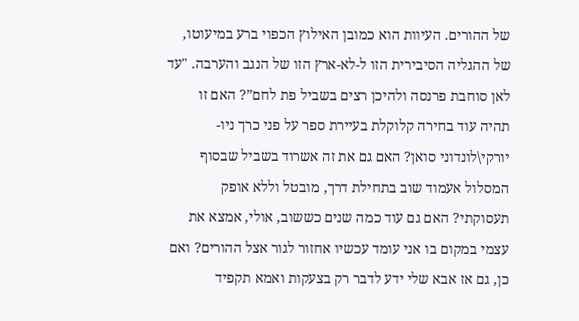של ההורים. העיוות הוא כמובן האילוץ הכפוי ברע במיעוטו, של ההגליה הסיבירית הזו ל-לא-ארץ הזו של הנגב והערבה. "עד לאן סוחבת פרנסה ולהיכן רצים בשביל פת לחם”? האם זו תהיה עוד בחירה קלוקלת בעיירת ספר על פני כרך ניו-יורקי\לונדוני סואן? האם גם את זה אשרוד בשביל שבסוף המסלול אעמוד שוב בתחילת דרך, מובטל וללא אופק תעסוקתי? האם גם עוד כמה שנים כששוב, אולי, אמצא את עצמי במקום בו אני עומד עכשיו אחזור לגור אצל ההורים? ואם כן, גם אז אבא שלי ידע לדבר רק בצעקות ואמא תקפיד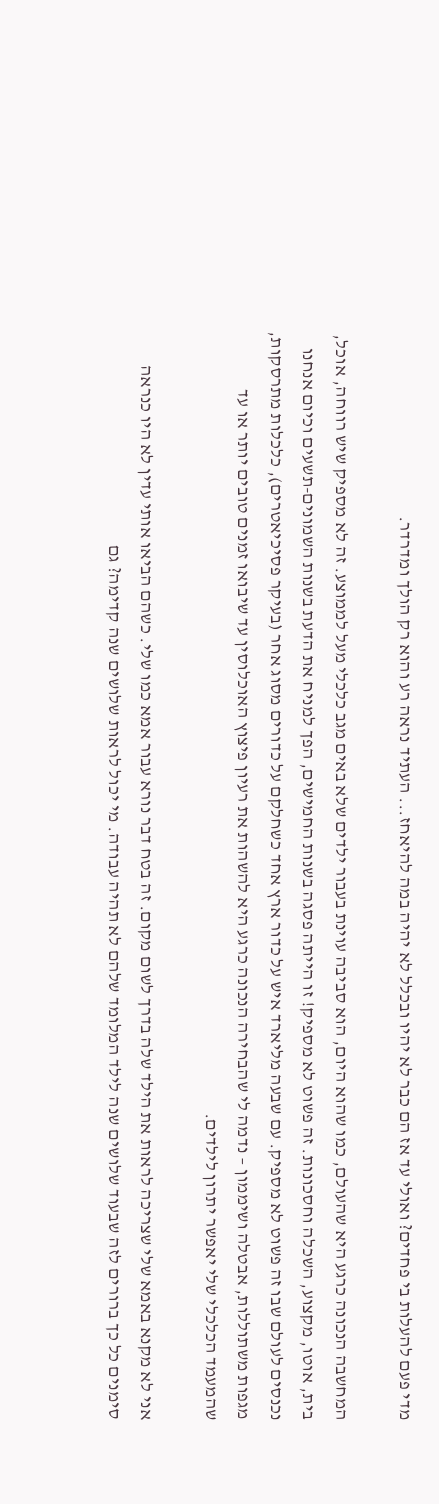מדי פעם להעלות בי פחדים? ואולי עד אז הם כבר לא יהיו ובכלל לא יהיה במה להיאחז... העתיד נראה רע והוא רק הולך ומדרדר.

המחשבה הנכונה כרגע היא שהעולם, כמו שהוא היום, הוא סביבה עוינת בעבור ילדים שלא באים מגב כלכלי מעל לממוצע. זה לא מספיק שיש רווחה, אוכל, בית, אוטו, מקצוע, השכלה וחסכונות. זה פשוט לא מספיק! זו הייתה פסגה בשנות החמישים, הפך למניח את הדעת בשנות השמונים-תשעים וכיום אנחנו נכנסים לעולם שבו זה פשוט לא מספיק. עם שבעה מליארד איש על כדור ארץ אחד כשחלקם על כדורים מסוג אחר (בעיקר פסיכיאטרים), כלכלות מתרסקות, מגפות משתוללות, אבטלה ושיממון – נדמה לי שהבחירה הנכונה כרגע היא להשהות את רעיון פיצוץ האוכלוסין עד שיבואו זמנים טובים יותר או עד שהמעמד הכלכלי שלי יאפשר יתרון לילדים.

אני לא מקנא באמא שלי שצריכה לראות את הילד שלה בדרך לשום מקום. זה בטח דבר נורא עבור אמא כמו שלי. כשהם הביאו אותי עדין לא היו כנראה סימנים כל כך ברורים לזה שבעוד שלושים שנה לילד המלומד שלהם לא תהיה עבודה. מי יכול לראות שלושים שנה קדימה? גם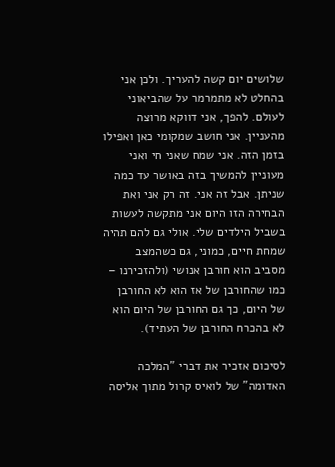שלושים יום קשה להעריך. ולכן אני בהחלט לא מתמרמר על שהביאוני לעולם. להפך, אני דווקא מרוצה מהעניין. אני חושב שמקומי כאן ואפילו בזמן הזה. אני שמח שאני חי ואני מעוניין להמשיך בזה באושר עד כמה שניתן. אבל זה אני. זה רק אני ואת הבחירה הזו היום אני מתקשה לעשות בשביל הילדים שלי. אולי גם להם תהיה שמחת חיים, כמוני, גם כשהמצב מסביב הוא חורבן אנושי (ולהזכירנו – כמו שהחורבן של אז הוא לא החורבן של היום, כך גם החורבן של היום הוא לא בהכרח החורבן של העתיד).

לסיכום אזכיר את דברי "המלכה האדומה" של לואיס קרול מתוך אליסה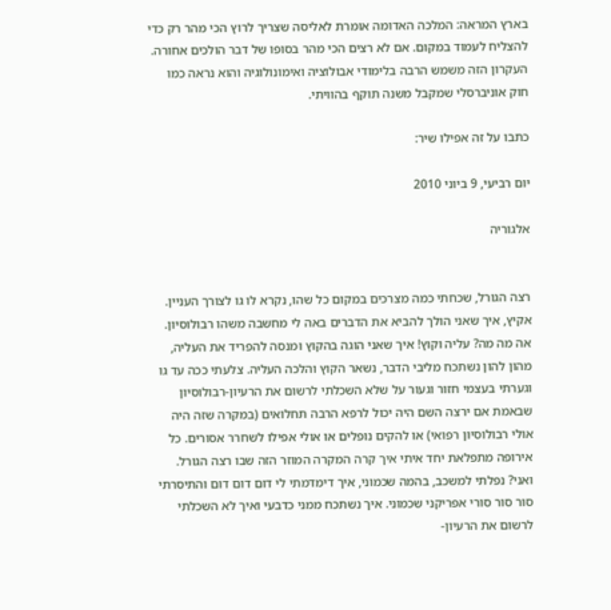בארץ המראה: המלכה האדומה אומרת לאליסה שצריך לרוץ הכי מהר רק כדי להצליח לעמוד במקום. אם לא רצים הכי מהר בסופו של דבר הולכים אחורה. העקרון הזה משמש הרבה בלימודי אבולוציה ואימונולוגיה והוא נראה כמו חוק אוניברסלי שמקבל משנה תוקף בהוויתי.

כתבו על זה אפילו שיר:

יום רביעי, 9 ביוני 2010

אלגוריה


רצה הגורל, שכחתי כמה מצרכים במקום כל שהו, נקרא לו גו לצורך העניין. אקיץ, איך שאני הולך להביא את הדברים באה לי מחשבה משהו רבולוסיון. אה מה מה? עליה וקוץ! איך שאני הוגה בהקוץ ומנסה להפריד את העליה, מהון להון נשתכח מליבי הדבר, נשאר הקוץ והלכה העליה. צלעתי ככה עד גו וגערתי בעצמי חזור וגעור על שלא השכלתי לרשום את הרעיון-רבולוסיון שבאמת אם ירצה השם היה יכול לרפא הרבה תחלואים (במקרה שזה היה אולי רבולוסיון רפואי) או להקים נופלים או אולי אפילו לשחרר אסורים. כל אירופה מתפלאת יחד איתי איך קרה המקרה המוזר הזה שבו רצה הגורל. ואני? נפלתי למשכב, בהמה שכמוני, איך דימדמתי לי דום דום דום והתיסרתי סור סור סורי אפריקני שכמוני. איך נשתכח ממני כדבעי ואיך לא השכלתי לרשום את הרעיון-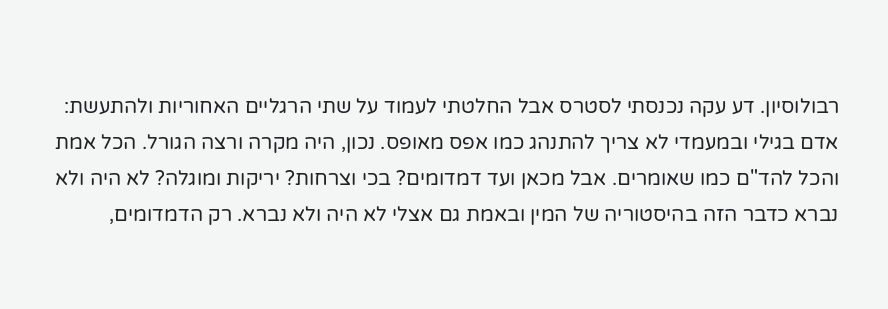רבולוסיון. דע עקה נכנסתי לסטרס אבל החלטתי לעמוד על שתי הרגליים האחוריות ולהתעשת: אדם בגילי ובמעמדי לא צריך להתנהג כמו אפס מאופס. נכון, היה מקרה ורצה הגורל. הכל אמת והכל להד"ם כמו שאומרים. אבל מכאן ועד דמדומים? בכי וצרחות? יריקות ומוגלה? לא היה ולא נברא כדבר הזה בהיסטוריה של המין ובאמת גם אצלי לא היה ולא נברא. רק הדמדומים,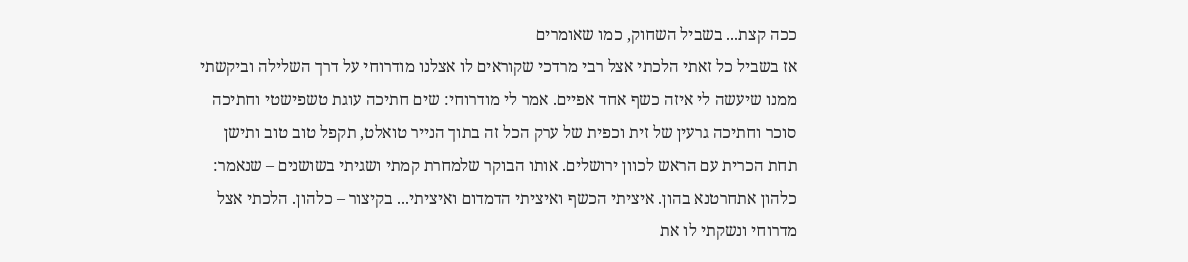ככה קצת... בשביל השחוק, כמו שאומרים
אז בשביל כל זאתי הלכתי אצל רבי מרדכי שקוראים לו אצלנו מודרוחי על דרך השלילה וביקשתי ממנו שיעשה לי איזה כשף אחד אפיים. אמר לי מודרוחי: שים חתיכה עוגת טשפישטי וחתיכה סוכר וחתיכה גרעין של זית וכפית של ערק הכל זה בתוך הנייר טואלט, תקפל טוב טוב ותישן תחת הכרית עם הראש לכוון ירושלים. אותו הבוקר שלמחרת קמתי ושגיתי בשושנים – שנאמר: כלהון אתחרטנא בהון. איציתי הכשף ואיציתי הדמדום ואיציתי... בקיצור – כלהון. הלכתי אצל מדרוחי ונשקתי לו את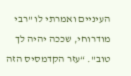העיניים ואמרתי לו "רבי מודרוחי, שככה יהיה לך טוב". “עזר הקדמסיס הזה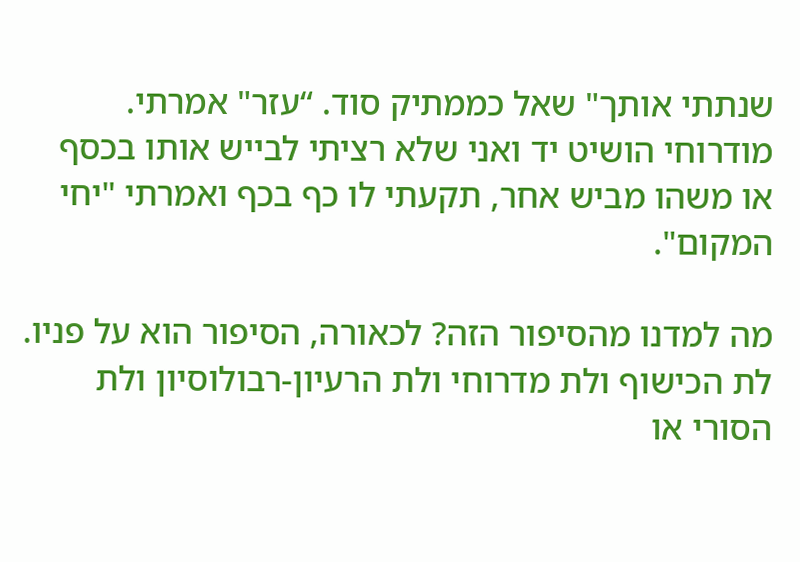שנתתי אותך" שאל כממתיק סוד. “עזר" אמרתי. מודרוחי הושיט יד ואני שלא רציתי לבייש אותו בכסף או משהו מביש אחר, תקעתי לו כף בכף ואמרתי "יחי המקום".

מה למדנו מהסיפור הזה? לכאורה, הסיפור הוא על פניו. לת הכישוף ולת מדרוחי ולת הרעיון-רבולוסיון ולת הסורי או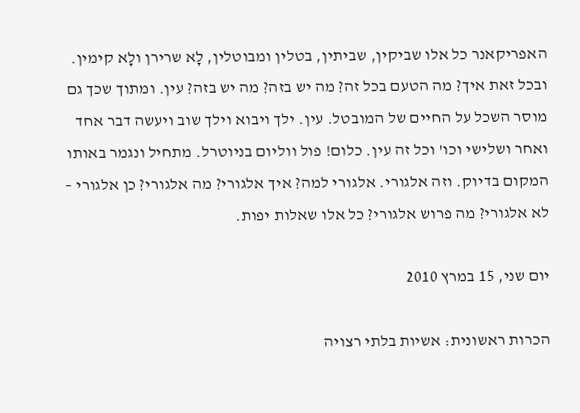האפריקאנר כל אלו שביקין, שביתין, בטלין ומבוטלין, לָא שרירן ולָא קימין. ובכל זאת איך? מה הטעם בכל זה? מה יש בזה? מה יש בזה? עין. ומתוך שכך גם מוסר השכל על החיים של המובטל. עין. ילך ויבוא וילך שוב ויעשה דבר אחד ואחר ושלישי וכו' וכל זה עין. כלום! פול ווליום בניוטרל. מתחיל ונגמר באותו המקום בדיוק. וזה אלגורי. אלגורי למה? איך אלגורי? מה אלגורי? כן אלגורי – לא אלגורי? מה פרוש אלגורי? כל אלו שאלות יפות.

יום שני, 15 במרץ 2010

הכרות ראשונית: אשיות בלתי רצויה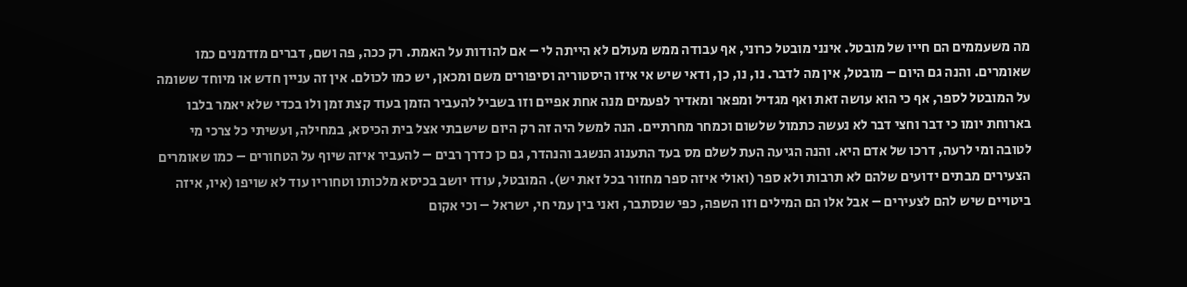מה משעממים הם חייו של מובטל. אינני מובטל כרוני, אף עבודה ממש מעולם לא הייתה לי – אם להודות על האמת. רק ככה, פה ושם, דברים מזדמנים כמו שאומרים. והנה גם היום – מובטל, אין מה לדבר. נו, נו, כן, ודאי שיש אי איזו היסטוריה וסיפורים משם ומכאן, יש כמו לכולם. אין זה עניין חדש או מיוחד ששומה על המובטל לספר, אף כי הוא עושה זאת ואף מגדיל ומפאר ומאדיר לפעמים מנה אחת אפיים וזו בשביל להעביר הזמן בעוד קצת זמן ולו בכדי שלא יאמר בלבו בארוחת יומו כי דבר וחצי דבר לא נעשה כתמול שלשום וכמחר מחרתיים. הנה למשל היה זה רק היום שישבתי אצל בית הכיסא, במחילה, ועשיתי כל צרכי מי לטובה ומי לרעה, דרכו של אדם היא. והנה הגיעה העת לשלם מס בעד התענוג הנשגב והנהדר, גם כן כדרך רבים – להעביר איזה שיוף על הטחורים – כמו שאומרים הצעירים מבתים ידועים שלהם לא תרבות ולא ספר (ואולי איזה ספר מחזור בכל זאת יש). המובטל, עודו יושב בכיסא מלכותו וטחוריו עוד לא שויפו (איו, איזה ביטויים שיש להם לצעירים – אבל אלו הם המילים וזו השפה, כפי שנסתבר, ואני בין עמי חי, ישראל – וכי אקום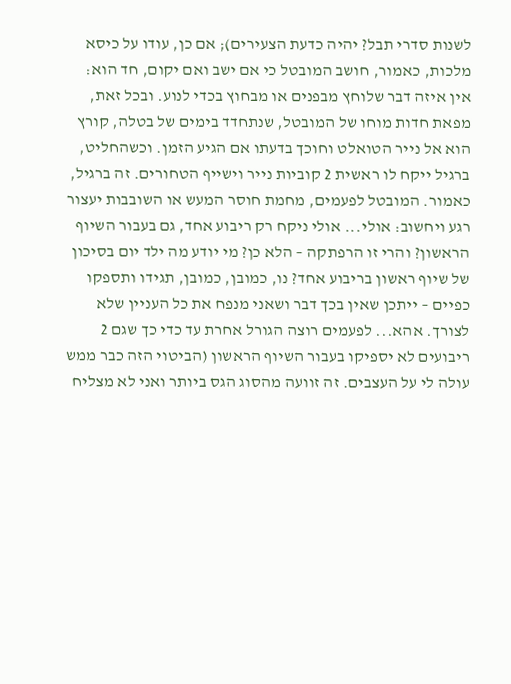לשנות סדרי תבל? יהיה כדעת הצעירים); אם כן, עודו על כיסא מלכות, כאמור, חושב המובטל כי אם ישב ואם יקום, חד הוא: אין איזה דבר שלוחץ מבפנים או מבחוץ בכדי לנוע. ובכל זאת, מפאת חדות מוחו של המובטל, שנתחדד בימים של בטלה, קורץ הוא אל נייר הטואלט וחוכך בדעתו אם הגיע הזמן. וכשהחליט, ברגיל ייקח לו ראשית 2 קוביות נייר וישייף הטחורים. זה ברגיל, כאמור. המובטל לפעמים, מחמת חוסר המעש או השובבות יעצור רגע ויחשוב: אולי... אולי ניקח רק ריבוע אחד, גם בעבור השיוף הראשון? והרי זו הרפתקה – הלא כן? מי יודע מה ילד יום בסיכון של שיוף ראשון בריבוע אחד? נו, כמובן, כמובן, תגידו ותספקו כפיים – ייתכן שאין בכך דבר ושאני מנפח את כל העניין שלא לצורך. אהא... לפעמים רוצה הגורל אחרת עד כדי כך שגם 2 ריבועים לא יספיקו בעבור השיוף הראשון (הביטוי הזה כבר ממש עולה לי על העצבים. זה זוועה מהסוג הגס ביותר ואני לא מצליח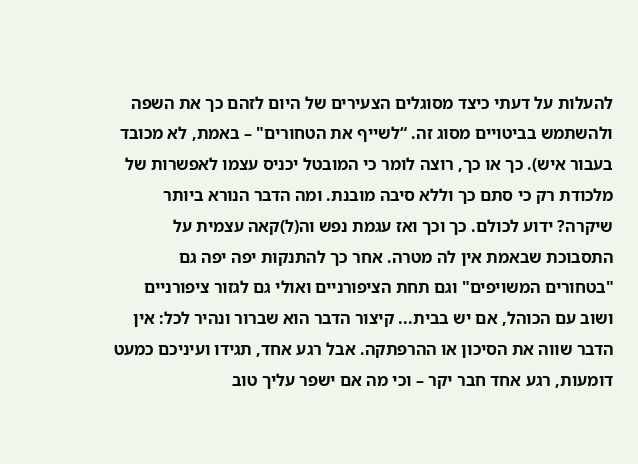להעלות על דעתי כיצד מסוגלים הצעירים של היום לזהם כך את השפה ולהשתמש בביטויים מסוג זה. “לשייף את הטחורים" – באמת, לא מכובד בעבור איש). כך או כך, רוצה לומר כי המובטל יכניס עצמו לאפשרות של מלכודת רק כי סתם כך וללא סיבה מובנת. ומה הדבר הנורא ביותר שיקרה? ידוע לכולם. כך וכך ואז עגמת נפש וה(ל)קאה עצמית על התסבוכת שבאמת אין לה מטרה. אחר כך להתנקות יפה יפה גם "בטחורים המשויפים" וגם תחת הציפורניים ואולי גם לגזור ציפורניים ושוב עם הכוהל, אם יש בבית... קיצור הדבר הוא שברור ונהיר לכל: אין הדבר שווה את הסיכון או ההרפתקה. אבל רגע אחד, תגידו ועיניכם כמעט דומעות, רגע אחד חבר יקר – וכי מה אם ישפר עליך טוב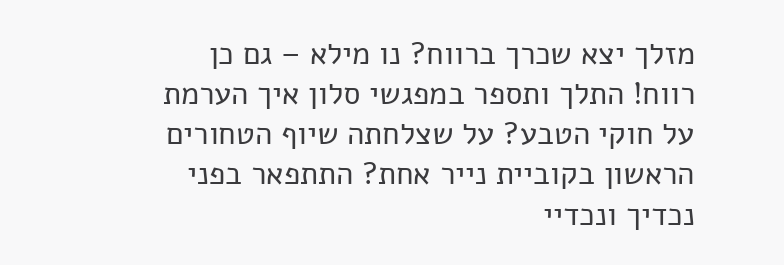מזלך יצא שכרך ברווח? נו מילא – גם כן רווח! התלך ותספר במפגשי סלון איך הערמת על חוקי הטבע? על שצלחתה שיוף הטחורים הראשון בקוביית נייר אחת? התתפאר בפני נכדיך ונכדיי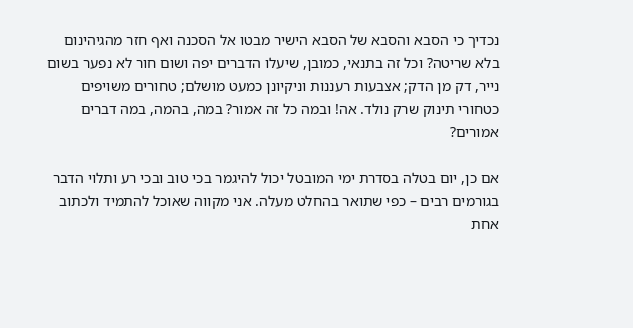נכדיך כי הסבא והסבא של הסבא הישיר מבטו אל הסכנה ואף חזר מהגיהינום בלא שריטה? וכל זה בתנאי, כמובן, שיעלו הדברים יפה ושום חור לא נפער בשום נייר, דק מן הדק; אצבעות רעננות וניקיונן כמעט מושלם; טחורים משויפים כטחורי תינוק שרק נולד. אה! ובמה כל זה אמור? במה, בהמה, במה דברים אמורים?

אם כן, יום בטלה בסדרת ימי המובטל יכול להיגמר בכי טוב ובכי רע ותלוי הדבר בגורמים רבים – כפי שתואר בהחלט מעלה. אני מקווה שאוכל להתמיד ולכתוב אחת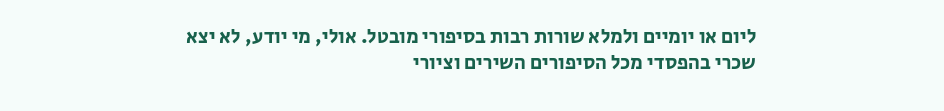ליום או יומיים ולמלא שורות רבות בסיפורי מובטל. אולי, מי יודע, לא יצא שכרי בהפסדי מכל הסיפורים השירים וציורי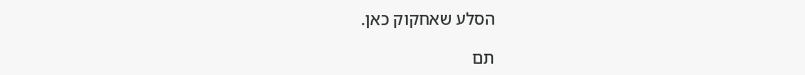הסלע שאחקוק כאן.

תם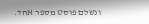ונשלם פוסט מספר אחד.